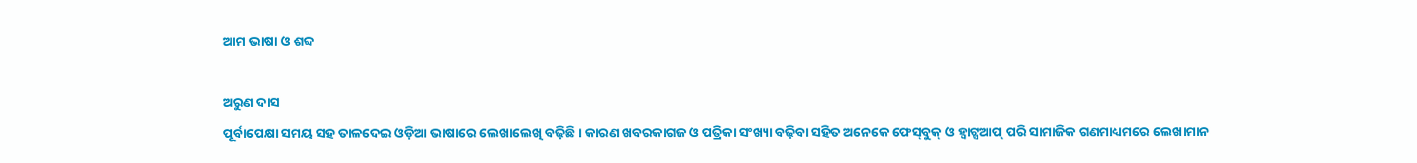ଆମ ଭାଷା ଓ ଶବ୍ଦ

ଅରୁଣ ଦାସ
ପୂର୍ବାପେକ୍ଷା ସମୟ ସହ ତାଳଦେଇ ଓଡ଼ିଆ ଭାଷାରେ ଲେଖାଲେଖି ବଢ଼ିଛି। କାରଣ ଖବରକାଗଜ ଓ ପତ୍ରିକା ସଂଖ୍ୟା ବଢ଼ିବା ସହିତ ଅନେକେ ଫେସ୍‌ବୁକ୍‌ ଓ ହ୍ବାଟ୍ସଆପ୍‌ ପରି ସାମାଜିକ ଗଣମାଧ୍ୟମରେ ଲେଖାମାନ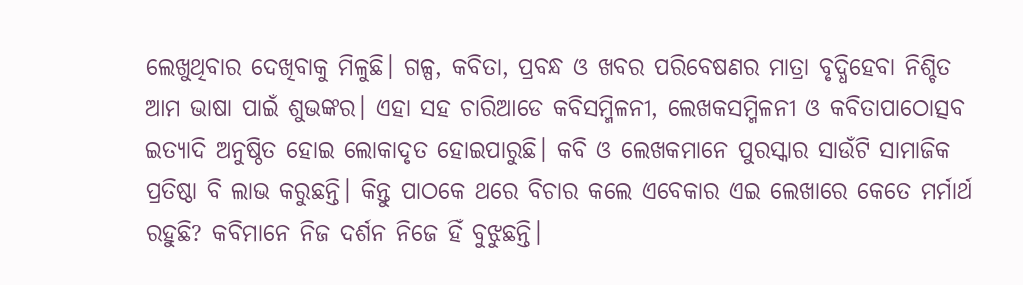ଲେଖୁଥିବାର ଦେଖିବାକୁ ମିଳୁଛି। ଗଳ୍ପ, କବିତା, ପ୍ରବନ୍ଧ ଓ ଖବର ପରିବେଷଣର ମାତ୍ରା ବୃଦ୍ଧିହେବା ନିଶ୍ଚିତ ଆମ ଭାଷା ପାଇଁ ଶୁଭଙ୍କର। ଏହା ସହ ଚାରିଆଡେ କବିସମ୍ମିଳନୀ, ଲେଖକସମ୍ମିଳନୀ ଓ କବିତାପାଠୋତ୍ସବ ଇତ୍ୟାଦି ଅନୁଷ୍ଠିତ ହୋଇ ଲୋକାଦୃତ ହୋଇପାରୁଛି। କବି ଓ ଲେଖକମାନେ ପୁରସ୍କାର ସାଉଁଟି ସାମାଜିକ ପ୍ରତିଷ୍ଠା ବି ଲାଭ କରୁଛନ୍ତି। କିନ୍ତୁ ପାଠକେ ଥରେ ବିଚାର କଲେ ଏବେକାର ଏଇ ଲେଖାରେ କେତେ ମର୍ମାର୍ଥ ରହୁଛି? କବିମାନେ ନିଜ ଦର୍ଶନ ନିଜେ ହିଁ ବୁଝୁଛନ୍ତି।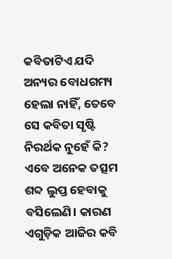କବିତାଟିଏ ଯଦି ଅନ୍ୟର ବୋଧଗମ୍ୟ ହେଲା ନାହିଁ, ତେବେ ସେ କବିତା ସୃଷ୍ଟି ନିରର୍ଥକ ନୁହେଁ କି?
ଏବେ ଅନେକ ତତ୍ସମ ଶବ୍ଦ ଲୁପ୍ତ ହେବାକୁ ବସିଲେଣି। କାରଣ ଏଗୁଡ଼ିକ ଆଜିର କବି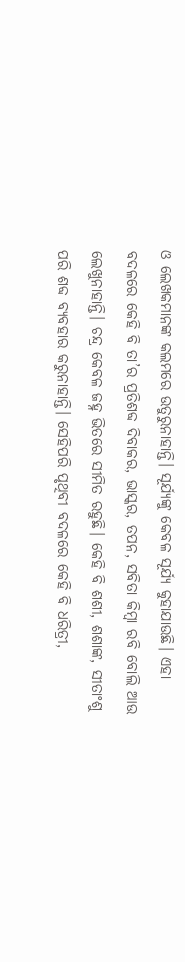ଓ ଲେଖକମାନଙ୍କ କଲମରେ ଉତୁରୁନାହାନ୍ତି। ସୂର୍ଯ୍ୟଙ୍କୁ କେବଳ ସୂର୍ଯ୍ୟ କୁହାଯାଉଛି। ଏହା ବଦଳରେ କେହି ବି ତା’ର ପ୍ରତିଶବ୍ଦ ଦିବାକର, ଭାସ୍କର, ତପନ, ସବିତା କିମ୍ବା ରବି ବୋଲି ଆଉ ଲେଖୁନାହାନ୍ତି। ଚନ୍ଦ୍ର କେବଳ ଜହ୍ନ ଭିତରେ ସୀମିତ ରହୁଛି। କେହି ବି ଶଶୀ, ଶଶାଙ୍କ, ସୀତାଂଶୁ ପରି ଶବ୍ଦ ବ୍ୟବହାର କରୁନାହାନ୍ତି। ସେହିପରି ପୃଥିବୀ ବଦଳରେ କେହି ବି ଧରିତ୍ରୀ,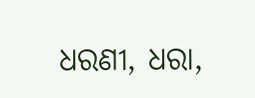ଧରଣୀ, ଧରା,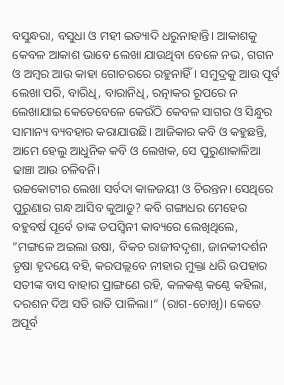ବସୁନ୍ଧରା, ବସୁଧା ଓ ମହୀ ଇତ୍ୟାଦି ଧରୁନାହାନ୍ତି। ଆକାଶକୁ କେବଳ ଆକାଶ ଭାବେ ଲେଖା ଯାଉଥିବା ବେଳେ ନଭ, ଗଗନ ଓ ଅମ୍ବର ଆଉ କାହା ଗୋଚରରେ ରହୁନାହିଁ। ସମୁଦ୍ରକୁ ଆଉ ପୂର୍ବ ଲେଖା ପରି, ବାରିଧି, ବାରାନିଧି, ରତ୍ନାକର ରୂପରେ ନ ଲେଖାଯାଇ କେତେବେଳେ କେଉଁଠି କେବଳ ସାଗର ଓ ସିନ୍ଧୁର ସାମାନ୍ୟ ବ୍ୟବହାର କରାଯାଉଛି। ଆଜିକାର କବି ଓ କହୁଛନ୍ତି, ଆମେ ହେଲୁ ଆଧୁନିକ କବି ଓ ଲେଖକ, ସେ ପୁରୁଣାକାଳିଆ ଢାଞ୍ଚା ଆଉ ଚଳିବନି।
ଉଚ୍ଚକୋଟୀର ଲେଖା ସର୍ବଦା କାଳଜୟୀ ଓ ଚିରନ୍ତନ। ସେଥିରେ ପୁରୁଣାର ଗନ୍ଧ ଆସିବ କୁଆଡୁ? କବି ଗଙ୍ଗାଧର ମେହେର ବହୁବର୍ଷ ପୂର୍ବେ ତାଙ୍କ ତପସ୍ବିନୀ କାବ୍ୟରେ ଲେଖିଥିଲେ, ”ମଙ୍ଗଳେ ଅଇଲା ଉଷା, ବିକଚ ରାଜୀବଦୃଶା, ଜାନକୀଦର୍ଶନ ତୃଷା ହୃଦୟେ ବହି, କରପଲ୍ଲବେ ନୀହାର ମୁକ୍ତା ଧରି ଉପହାର ସତୀଙ୍କ ବାସ ବାହାର ପ୍ରାଙ୍ଗଣେ ରହି, କଳକଣ୍ଠ କଣ୍ଠେ କହିଲା, ଦରଶନ ଦିଅ ସତି ରାତି ପାଳିଲା।“ (ରାଗ-ଚୋଖି)। କେତେ ଅପୂର୍ବ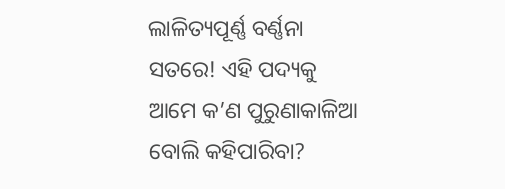ଲାଳିତ୍ୟପୂର୍ଣ୍ଣ ବର୍ଣ୍ଣନା ସତରେ! ଏହି ପଦ୍ୟକୁ ଆମେ କ’ଣ ପୁରୁଣାକାଳିଆ ବୋଲି କହିପାରିବା?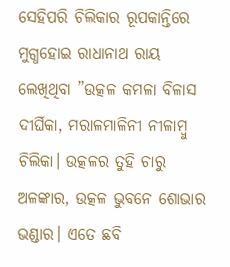ସେହିପରି ଚିଲିକାର ରୂପକାନ୍ତିରେ ମୁଗ୍ଧହୋଇ ରାଧାନାଥ ରାୟ ଲେଖିଥିବା ”ଉତ୍କଳ କମଳା ବିଳାସ ଦୀର୍ଘିକା, ମରାଳମାଳିନୀ ନୀଳାମ୍ବୁ ଚିଲିକା। ଉତ୍କଳର ତୁହି ଚାରୁ ଅଳଙ୍କାର, ଉତ୍କଳ ଭୁବନେ ଶୋଭାର ଭଣ୍ଡାର। ଏତେ ଛବି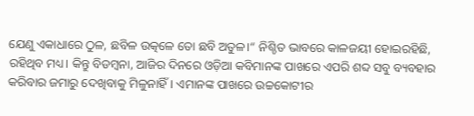ଯେଣୁ ଏକାଧାରେ ଠୁଳ, ଛବିଳ ଉତ୍କଳେ ତୋ ଛବି ଅତୁଳ।“ ନିଶ୍ଚିତ ଭାବରେ କାଳଜୟୀ ହୋଇରହିଛି, ରହିଥିବ ମଧ୍ୟ। କିନ୍ତୁ ବିଡମ୍ବନା, ଆଜିର ଦିନରେ ଓଡ଼ିଆ କବିମାନଙ୍କ ପାଖରେ ଏପରି ଶବ୍ଦ ସବୁ ବ୍ୟବହାର କରିବାର ଜମାରୁ ଦେଖିବାକୁ ମିଳୁନାହିଁ। ଏମାନଙ୍କ ପାଖରେ ଉଚ୍ଚକୋଟୀର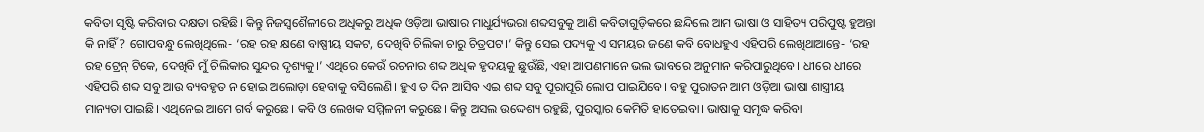କବିତା ସୃଷ୍ଟି କରିବାର ଦକ୍ଷତା ରହିଛି। କିନ୍ତୁ ନିଜସ୍ବଶୈଳୀରେ ଅଧିକରୁ ଅଧିକ ଓଡ଼ିଆ ଭାଷାର ମାଧୁର୍ଯ୍ୟଭରା ଶବ୍ଦସବୁକୁ ଆଣି କବିତାଗୁଡ଼ିକରେ ଛନ୍ଦିଲେ ଆମ ଭାଷା ଓ ସାହିତ୍ୟ ପରିପୁଷ୍ଟ ହୁଅନ୍ତା କି ନାହିଁ? ଗୋପବନ୍ଧୁ ଲେଖିଥିଲେ- ‘ରହ ରହ କ୍ଷଣେ ବାଷ୍ପୀୟ ସକଟ, ଦେଖିବି ଚିଲିକା ଚାରୁ ଚିତ୍ରପଟ।’ କିନ୍ତୁ ସେଇ ପଦ୍ୟକୁ ଏ ସମୟର ଜଣେ କବି ବୋଧହୁଏ ଏହିପରି ଲେଖିଥାଆନ୍ତେ- ‘ରହ ରହ ଟ୍ରେନ୍‌ ଟିକେ, ଦେଖିବି ମୁଁ ଚିଲିକାର ସୁନ୍ଦର ଦୃଶ୍ୟକୁ।’ ଏଥିରେ କେଉଁ ରଚନାର ଶବ୍ଦ ଅଧିକ ହୃଦୟକୁ ଛୁଉଁଛି, ଏହା ଆପଣମାନେ ଭଲ ଭାବରେ ଅନୁମାନ କରିପାରୁଥିବେ। ଧୀରେ ଧୀରେ ଏହିପରି ଶବ୍ଦ ସବୁ ଆଉ ବ୍ୟବହୃତ ନ ହୋଇ ଅଲୋଡ଼ା ହେବାକୁ ବସିଲେଣି। ହୁଏ ତ ଦିନ ଆସିବ ଏଇ ଶବ୍ଦ ସବୁ ପୂରାପୂରି ଲୋପ ପାଇଯିବେ। ବହୁ ପୁରାତନ ଆମ ଓଡ଼ିଆ ଭାଷା ଶାସ୍ତ୍ରୀୟ ମାନ୍ୟତା ପାଇଛି। ଏଥିନେଇ ଆମେ ଗର୍ବ କରୁଛେ। କବି ଓ ଲେଖକ ସମ୍ମିଳନୀ କରୁଛେ। କିନ୍ତୁ ଅସଲ ଉଦ୍ଦେଶ୍ୟ ରହୁଛି, ପୁରସ୍କାର କେମିତି ହାତେଇବା। ଭାଷାକୁ ସମୃଦ୍ଧ କରିବା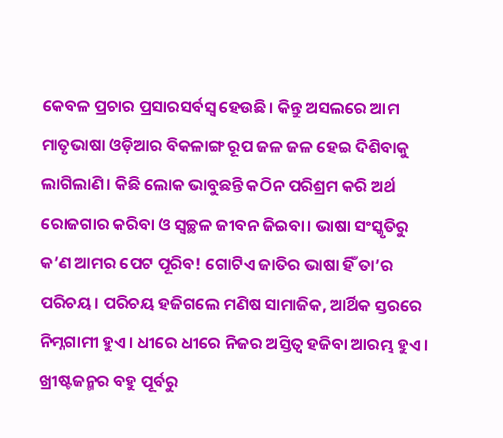କେବଳ ପ୍ରଚାର ପ୍ରସାରସର୍ବସ୍ବ ହେଉଛି। କିନ୍ତୁ ଅସଲରେ ଆମ ମାତୃଭାଷା ଓଡ଼ିଆର ବିକଳାଙ୍ଗ ରୂପ ଜଳ ଜଳ ହେଇ ଦିଶିବାକୁ ଲାଗିଲାଣି। କିଛି ଲୋକ ଭାବୁଛନ୍ତି କଠିନ ପରିଶ୍ରମ କରି ଅର୍ଥ ରୋଜଗାର କରିବା ଓ ସ୍ବଚ୍ଛଳ ଜୀବନ ଜିଇବା। ଭାଷା ସଂସ୍କୃତିରୁ କ’ଣ ଆମର ପେଟ ପୂରିବ! ଗୋଟିଏ ଜାତିର ଭାଷା ହିଁ ତା’ର ପରିଚୟ। ପରିଚୟ ହଜିଗଲେ ମଣିଷ ସାମାଜିକ, ଆର୍ଥିକ ସ୍ତରରେ ନିମ୍ନଗାମୀ ହୁଏ। ଧୀରେ ଧୀରେ ନିଜର ଅସ୍ତିତ୍ୱ ହଜିବା ଆରମ୍ଭ ହୁଏ। ଖ୍ରୀଷ୍ଟଜନ୍ମର ବହୁ ପୂର୍ବରୁ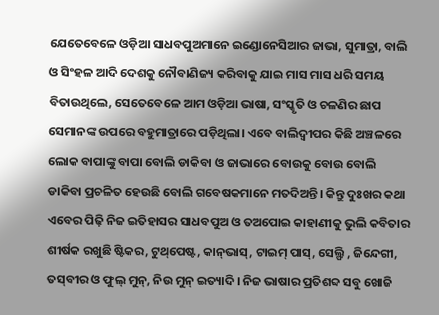ଯେତେବେଳେ ଓଡ଼ିଆ ସାଧବପୁଅମାନେ ଇଣ୍ଡୋନେସିଆର ଜାଭା, ସୁମାତ୍ରା, ବାଲି ଓ ସିଂହଳ ଆଦି ଦେଶକୁ ନୌବାଣିଜ୍ୟ କରିବାକୁ ଯାଇ ମାସ ମାସ ଧରି ସମୟ ବିତାଉଥିଲେ, ସେତେବେଳେ ଆମ ଓଡ଼ିଆ ଭାଷା, ସଂସ୍କୃତି ଓ ଚଳଣିର ଛାପ ସେମାନଙ୍କ ଉପରେ ବହୁମାତ୍ରାରେ ପଡ଼ିଥିଲା। ଏବେ ବାଲିଦ୍ୱୀପର କିଛି ଅଞ୍ଚଳରେ ଲୋକ ବାପାଙ୍କୁ ବାପା ବୋଲି ଡାକିବା ଓ ଜାଭାରେ ବୋଉକୁ ବୋଉ ବୋଲି ଡାକିବା ପ୍ରଚଳିତ ହେଉଛି ବୋଲି ଗବେଷକମାନେ ମତଦିଅନ୍ତି। କିନ୍ତୁ ଦୁଃଖର କଥା ଏବେର ପିଢ଼ି ନିଜ ଇତିହାସର ସାଧବପୁଅ ଓ ତଅପୋଇ କାହାଣୀକୁ ଭୁଲି କବିତାର ଶୀର୍ଷକ ରଖୁଛି ଷ୍ଟିକର, ଟୁଥ୍‌ପେଷ୍ଟ, କାନ୍‌ଭାସ୍‌, ଟାଇମ୍‌ ପାସ୍‌, ସେଲ୍ଫି , ଜିନ୍ଦେଗୀ, ତସ୍‌ବୀର ଓ ଫୁଲ୍‌ ମୁନ୍‌, ନିଉ ମୁନ୍‌ ଇତ୍ୟାଦି। ନିଜ ଭାଷାର ପ୍ରତିଶବ୍ଦ ସବୁ ଖୋଜି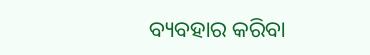ବ୍ୟବହାର କରିବା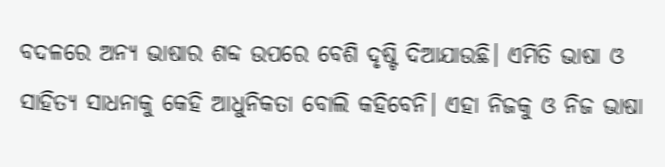ବଦଳରେ ଅନ୍ୟ ଭାଷାର ଶବ୍ଦ ଉପରେ ବେଶି ଦୃଷ୍ଟି ଦିଆଯାଉଛି। ଏମିତି ଭାଷା ଓ ସାହିତ୍ୟ ସାଧନାକୁ କେହି ଆଧୁନିକତା ବୋଲି କହିବେନି। ଏହା ନିଜକୁ ଓ ନିଜ ଭାଷା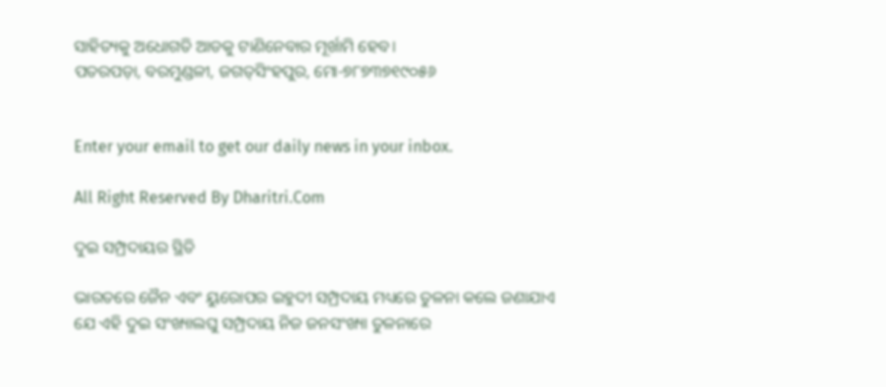ସାହିତ୍ୟକୁ ଅଧୋଗତି ଆଡକୁ ଟାଣିନେବାର ମୂର୍ଖାମି ହେବ।
ପତରପଡ଼ା, ବରମୁଣ୍ଡଳୀ, ଜଗତ୍‌ସିଂହପୁର, ମୋ-୭୮୭୩୭୧୯୦୫୬


Enter your email to get our daily news in your inbox.

All Right Reserved By Dharitri.Com

ଦୁଇ ସମ୍ପ୍ରଦାୟର ସ୍ଥିତି

ଭାରତରେ ଜୈନ ଏବଂ ୟୁରୋପର ଇହୁଦୀ ସମ୍ପ୍ରଦାୟ ମଧ୍ୟରେ ତୁଳନା କଲେ ଜଣାଯାଏ ଯେ ଏହି ଦୁଇ ସଂଖ୍ୟାଲଘୁ ସମ୍ପ୍ରଦାୟ ନିଜ ଜନସଂଖ୍ୟା ତୁଳନାରେ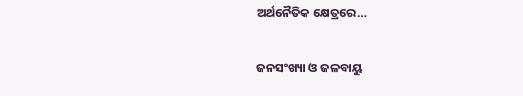ଅର୍ଥନୈତିକ କ୍ଷେତ୍ରରେ…

ଜନସଂଖ୍ୟା ଓ ଜଳବାୟୁ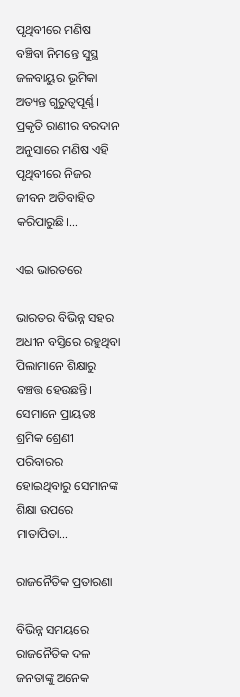ପୃଥିବୀରେ ମଣିଷ ବଞ୍ଚିବା ନିମନ୍ତେ ସୁସ୍ଥ ଜଳବାୟୁର ଭୂମିକା ଅତ୍ୟନ୍ତ ଗୁରୁତ୍ୱପୂର୍ଣ୍ଣ। ପ୍ରକୃତି ରାଣୀର ବରଦାନ ଅନୁସାରେ ମଣିଷ ଏହି ପୃଥିବୀରେ ନିଜର ଜୀବନ ଅତିବାହିତ କରିପାରୁଛି।…

ଏଇ ଭାରତରେ

ଭାରତର ବିଭିନ୍ନ ସହର ଅଧୀନ ବସ୍ତିରେ ରହୁଥିବା ପିଲାମାନେ ଶିକ୍ଷାରୁ ବଞ୍ଚତ୍ତ ହେଉଛନ୍ତି। ସେମାନେ ପ୍ରାୟତଃ ଶ୍ରମିକ ଶ୍ରେଣୀ ପରିବାରର ହୋଇଥିବାରୁ ସେମାନଙ୍କ ଶିକ୍ଷା ଉପରେ ମାତାପିତା…

ରାଜନୈତିକ ପ୍ରତାରଣା

ବିଭିନ୍ନ ସମୟରେ ରାଜନୈତିକ ଦଳ ଜନତାଙ୍କୁ ଅନେକ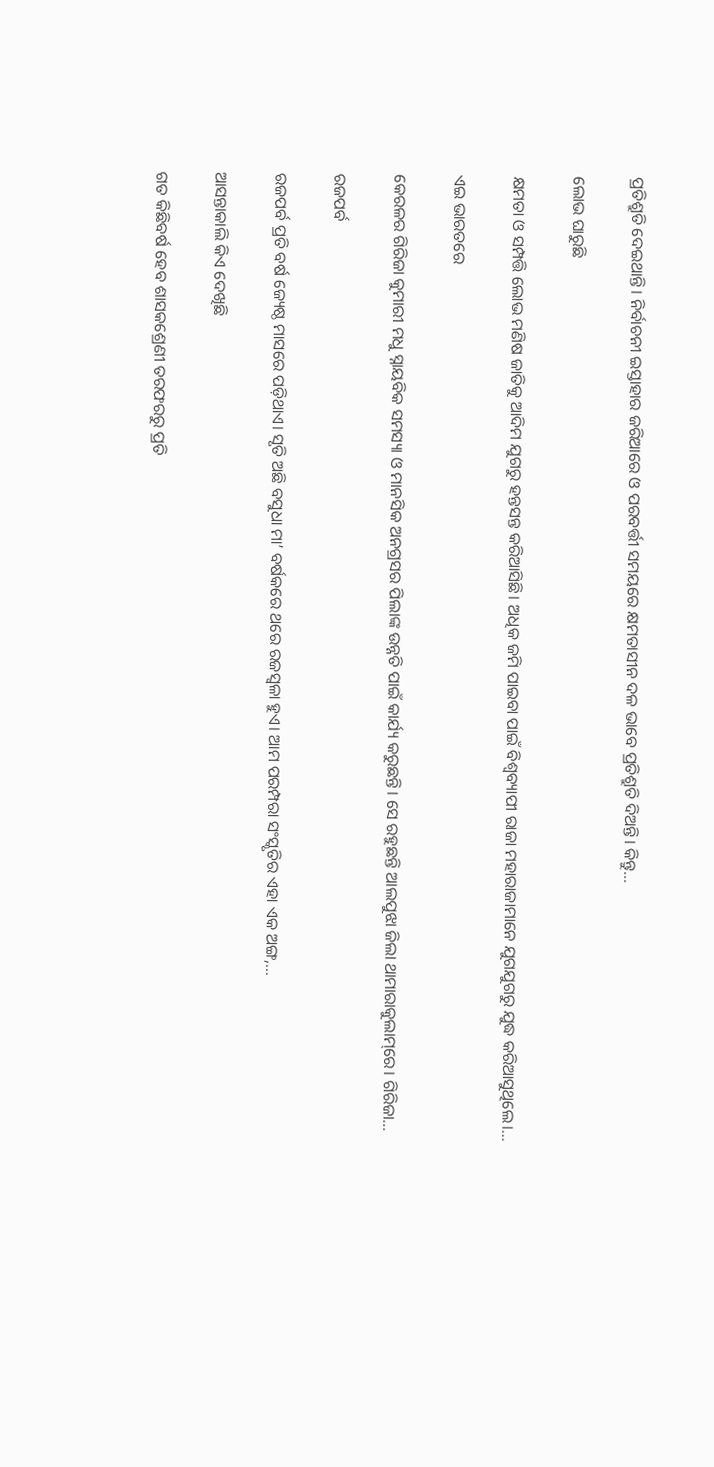ପ୍ରତିଶ୍ରୁତି ଦେଇଥାନ୍ତି। ନିର୍ବାଚନୀ ଇସ୍ତାହାର ଜରିଆରେ ଓ ପରବର୍ତ୍ତୀ ସମୟରେ କ୍ଷମତାସୀନ ଦଳ ଭାବେ ପ୍ରତିଶ୍ରୁତି ଦିଅନ୍ତି। କିନ୍ତୁ…

ଲୋଭ ଘାରୁଛି

କ୍ଷମତା ଓ ସମ୍ପତ୍ତି ଲୋଭ ମଣିଷ ଜାତିକୁ ଆଦିମ ଯୁଗରୁ ହନ୍ତସନ୍ତ କରିଆସିଛି। ଅଧିକ ଜମି ପାଇବା ପାଇଁ ବିଶ୍ୱବ୍ୟାପୀ ରାଜା ମହାରାଜାମାନେ ଯୁଗଯୁଗରୁ ଯୁଦ୍ଧ କରିଆସୁଥିଲେ।…

ଏଇ ଭାରତରେ

କେରଳର ଗିରିଜା କୁମାରୀ ମଧୁ ସ୍ନାୟବିକ ସମସ୍ୟା ଓ ମାନସିକ ଅନଗ୍ରସର ପିଲାଙ୍କ ଉନ୍ନତି ପାଇଁ କାର୍ଯ୍ୟ କରୁଛନ୍ତି। ସେ ରହୁଛନ୍ତି ଆଲପୁଝା ଜିଲା ଥାମାରାକୁଲାମ୍‌ରେ। ଗିରିଜା…

ରଜପର୍ବ

ରଜପର୍ବ ପ୍ରତି ବର୍ଷ ଜ୍ୟେଷ୍ଠ ମାସରେ ପଡ଼ିଥାଏ। ସୃତି ଅଛି ବସୁଧା ମା’ ବର୍ଷକରେ ଥରେ ରଜସ୍ବଳା ହୁଏ। ଆମ ପରମ୍ପରା ସଂସ୍କୃତିର ଏହା ଏକ ଅଙ୍ଗ,…

ଆସନ୍ତାକାଲି କିଏ ଦେଖିଛି

ଗତ କିଛିବର୍ଷ ହେବ ଶାସକଶ୍ରେଣୀ ତରଫରରୁ ପ୍ରତି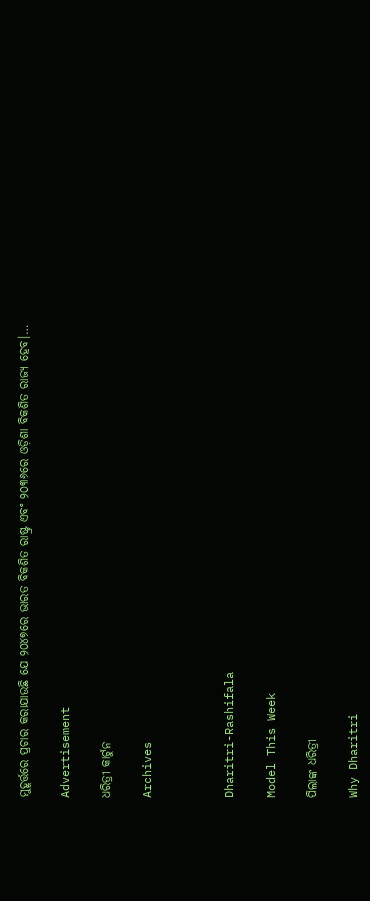ମୁହୂର୍ତ୍ତରେ ପ୍ରଚାର କରାଯାଉଛି ଯେ ୨୦୪୭ରେ ଭାରତ ବିକଶିତ ରାଷ୍ଟ୍ର ଏବଂ ୨୦୩୬ରେ ଓଡ଼ିଶା ବିକଶିତ ରାଜ୍ୟ ହେବ।…

Advertisement

ଧରିତ୍ରୀ କାର୍ଟୁନ

Archives



Dharitri-Rashifala

Model This Week

ପିଲାଙ୍କ ଧରିତ୍ରୀ

Why Dharitri